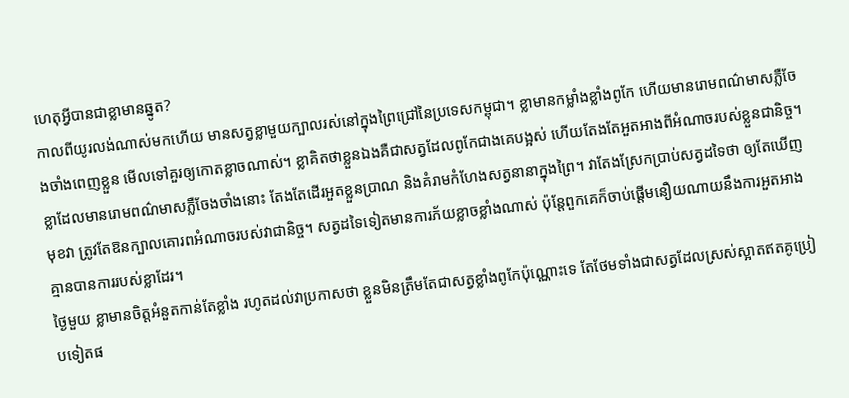ហេតុអ្វីបានជាខ្លាមានឆ្នូត?
កាលពីយូរលង់ណាស់មកហើយ មានសត្វខ្លាមួយក្បាលរស់នៅក្នុងព្រៃជ្រៅនៃប្រទេសកម្ពុជា។ ខ្លាមានកម្លាំងខ្លាំងពូកែ ហើយមានរោមពណ៌មាសភ្លឺចែងចាំងពេញខ្លួន មើលទៅគួរឲ្យកោតខ្លាចណាស់។ ខ្លាគិតថាខ្លួនឯងគឺជាសត្វដែលពូកែជាងគេបង្អស់ ហើយតែងតែអួតអាងពីអំណាចរបស់ខ្លួនជានិច្ច។
ខ្លាដែលមានរោមពណ៌មាសភ្លឺចែងចាំងនោះ តែងតែដើរអួតខ្លួនប្រាណ និងគំរាមកំហែងសត្វនានាក្នុងព្រៃ។ វាតែងស្រែកប្រាប់សត្វដទៃថា ឲ្យតែឃើញមុខវា ត្រូវតែឱនក្បាលគោរពអំណាចរបស់វាជានិច្ច។ សត្វដទៃទៀតមានការភ័យខ្លាចខ្លាំងណាស់ ប៉ុន្តែពួកគេក៏ចាប់ផ្តើមនឿយណាយនឹងការអួតអាងគ្មានបានការរបស់ខ្លាដែរ។
ថ្ងៃមួយ ខ្លាមានចិត្តអំនួតកាន់តែខ្លាំង រហូតដល់វាប្រកាសថា ខ្លួនមិនត្រឹមតែជាសត្វខ្លាំងពូកែប៉ុណ្ណោះទេ តែថែមទាំងជាសត្វដែលស្រស់ស្អាតឥតគូប្រៀបទៀតផ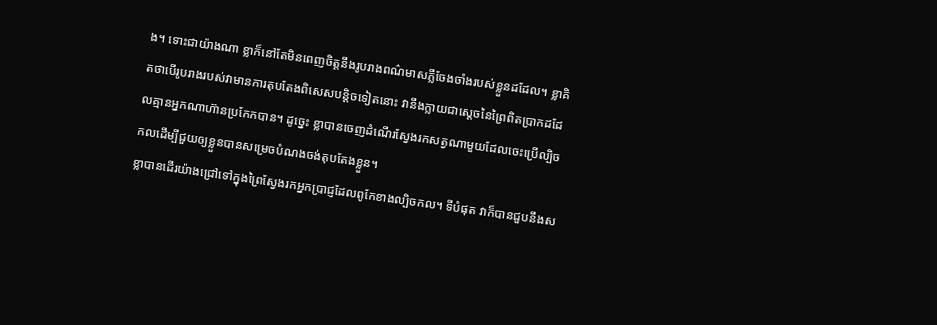ង។ ទោះជាយ៉ាងណា ខ្លាក៏នៅតែមិនពេញចិត្តនឹងរូបរាងពណ៌មាសភ្លឺចែងចាំងរបស់ខ្លួនដដែល។ ខ្លាគិតថាបើរូបរាងរបស់វាមានការតុបតែងពិសេសបន្តិចទៀតនោះ វានឹងក្លាយជាស្តេចនៃព្រៃពិតប្រាកដដែលគ្មានអ្នកណាហ៊ានប្រកែកបាន។ ដូច្នេះ ខ្លាបានចេញដំណើរស្វែងរកសត្វណាមួយដែលចេះប្រើល្បិចកលដើម្បីជួយឲ្យខ្លួនបានសម្រេចបំណងចង់តុបតែងខ្លួន។
ខ្លាបានដើរយ៉ាងជ្រៅទៅក្នុងព្រៃស្វែងរកអ្នកប្រាជ្ញដែលពូកែខាងល្បិចកល។ ទីបំផុត វាក៏បានជួបនឹងស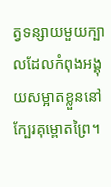ត្វទន្សាយមួយក្បាលដែលកំពុងអង្គុយសម្អាតខ្លួននៅក្បែរគុម្ពោតព្រៃ។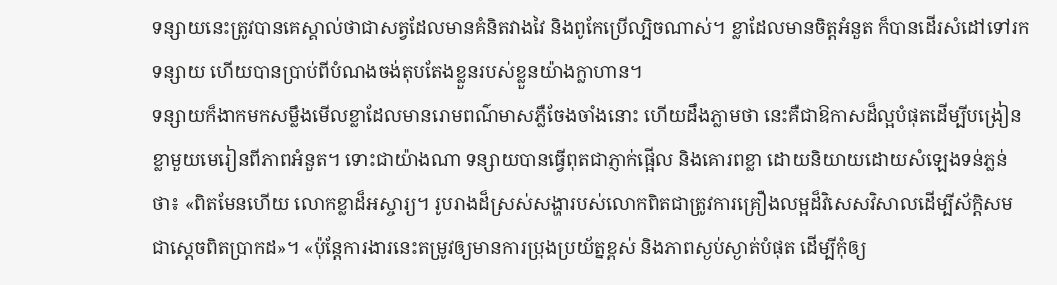ទន្សាយនេះត្រូវបានគេស្គាល់ថាជាសត្វដែលមានគំនិតវាងវៃ និងពូកែប្រើល្បិចណាស់។ ខ្លាដែលមានចិត្តអំនួត ក៏បានដើរសំដៅទៅរកទន្សាយ ហើយបានប្រាប់ពីបំណងចង់តុបតែងខ្លួនរបស់ខ្លួនយ៉ាងក្លាហាន។
ទន្សាយក៏ងាកមកសម្លឹងមើលខ្លាដែលមានរោមពណ៌មាសភ្លឺចែងចាំងនោះ ហើយដឹងភ្លាមថា នេះគឺជាឱកាសដ៏ល្អបំផុតដើម្បីបង្រៀនខ្លាមួយមេរៀនពីភាពអំនួត។ ទោះជាយ៉ាងណា ទន្សាយបានធ្វើពុតជាភ្ញាក់ផ្អើល និងគោរពខ្លា ដោយនិយាយដោយសំឡេងទន់ភ្លន់ថា៖ «ពិតមែនហើយ លោកខ្លាដ៏អស្ចារ្យ។ រូបរាងដ៏ស្រស់សង្ហារបស់លោកពិតជាត្រូវការគ្រឿងលម្អដ៏វិសេសវិសាលដើម្បីស័ក្តិសមជាស្តេចពិតប្រាកដ»។ «ប៉ុន្តែការងារនេះតម្រូវឲ្យមានការប្រុងប្រយ័ត្នខ្ពស់ និងភាពស្ងប់ស្ងាត់បំផុត ដើម្បីកុំឲ្យ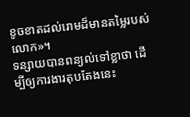ខូចខាតដល់រោមដ៏មានតម្លៃរបស់លោក»។
ទន្សាយបានពន្យល់ទៅខ្លាថា ដើម្បីឲ្យការងារតុបតែងនេះ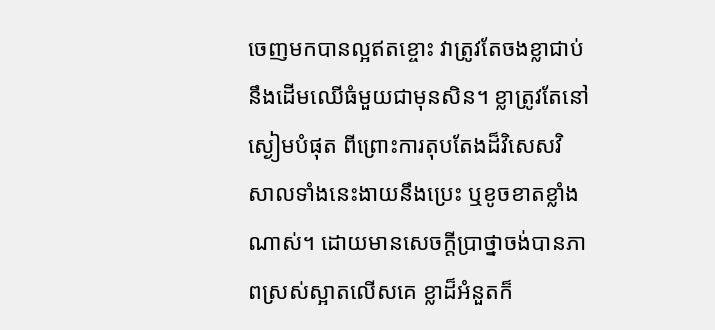ចេញមកបានល្អឥតខ្ចោះ វាត្រូវតែចងខ្លាជាប់នឹងដើមឈើធំមួយជាមុនសិន។ ខ្លាត្រូវតែនៅស្ងៀមបំផុត ពីព្រោះការតុបតែងដ៏វិសេសវិសាលទាំងនេះងាយនឹងប្រេះ ឬខូចខាតខ្លាំងណាស់។ ដោយមានសេចក្តីប្រាថ្នាចង់បានភាពស្រស់ស្អាតលើសគេ ខ្លាដ៏អំនួតក៏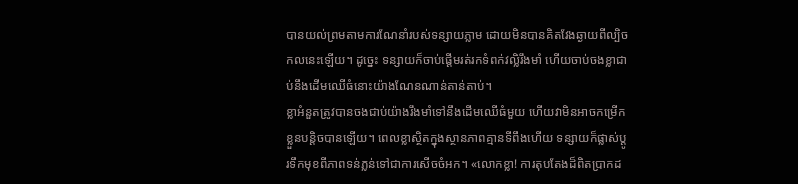បានយល់ព្រមតាមការណែនាំរបស់ទន្សាយភ្លាម ដោយមិនបានគិតវែងឆ្ងាយពីល្បិចកលនេះឡើយ។ ដូច្នេះ ទន្សាយក៏ចាប់ផ្តើមរត់រកទំពក់វល្លិរឹងមាំ ហើយចាប់ចងខ្លាជាប់នឹងដើមឈើធំនោះយ៉ាងណែនណាន់តាន់តាប់។
ខ្លាអំនួតត្រូវបានចងជាប់យ៉ាងរឹងមាំទៅនឹងដើមឈើធំមួយ ហើយវាមិនអាចកម្រើកខ្លួនបន្តិចបានឡើយ។ ពេលខ្លាស្ថិតក្នុងស្ថានភាពគ្មានទីពឹងហើយ ទន្សាយក៏ផ្លាស់ប្តូរទឹកមុខពីភាពទន់ភ្លន់ទៅជាការសើចចំអក។ «លោកខ្លា! ការតុបតែងដ៏ពិតប្រាកដ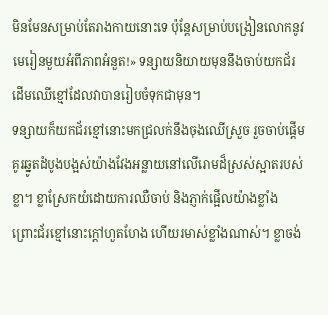មិនមែនសម្រាប់តែរាងកាយនោះទេ ប៉ុន្តែសម្រាប់បង្រៀនលោកនូវមេរៀនមួយអំពីភាពអំនួត!» ទន្សាយនិយាយមុននឹងចាប់យកជ័រដើមឈើខ្មៅដែលវាបានរៀបចំទុកជាមុន។
ទន្សាយក៏យកជ័រខ្មៅនោះមកជ្រលក់នឹងចុងឈើស្រួច រួចចាប់ផ្តើមគូរឆ្នូតដំបូងបង្អស់យ៉ាងវែងអន្លាយនៅលើរោមដ៏ស្រស់ស្អាតរបស់ខ្លា។ ខ្លាស្រែកយំដោយការឈឺចាប់ និងភ្ញាក់ផ្អើលយ៉ាងខ្លាំង ព្រោះជ័រខ្មៅនោះក្តៅហួតហែង ហើយរមាស់ខ្លាំងណាស់។ ខ្លាចង់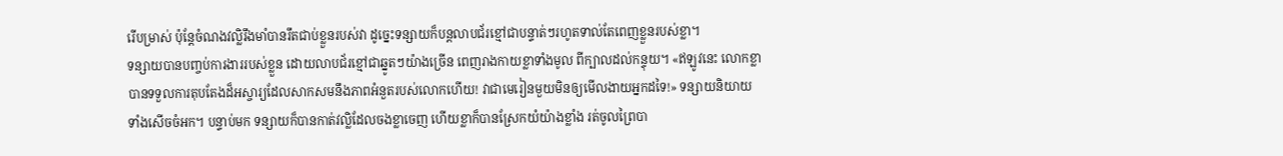រើបម្រាស់ ប៉ុន្តែចំណងវល្លិរឹងមាំបានរឹតជាប់ខ្លួនរបស់វា ដូច្នេះទន្សាយក៏បន្តលាបជ័រខ្មៅជាបន្ទាត់ៗរហូតទាល់តែពេញខ្លួនរបស់ខ្លា។
ទន្សាយបានបញ្ចប់ការងាររបស់ខ្លួន ដោយលាបជ័រខ្មៅជាឆ្នូតៗយ៉ាងច្រើន ពេញរាងកាយខ្លាទាំងមូល ពីក្បាលដល់កន្ទុយ។ «ឥឡូវនេះ លោកខ្លាបានទទួលការតុបតែងដ៏អស្ចារ្យដែលសាកសមនឹងភាពអំនួតរបស់លោកហើយ! វាជាមេរៀនមួយមិនឲ្យមើលងាយអ្នកដទៃ!» ទន្សាយនិយាយទាំងសើចចំអក។ បន្ទាប់មក ទន្សាយក៏បានកាត់វល្លិដែលចងខ្លាចេញ ហើយខ្លាក៏បានស្រែកយំយ៉ាងខ្លាំង រត់ចូលព្រៃបា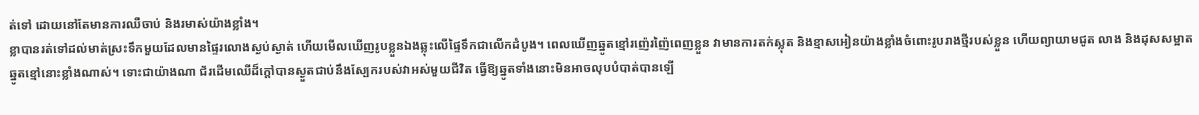ត់ទៅ ដោយនៅតែមានការឈឺចាប់ និងរមាស់យ៉ាងខ្លាំង។
ខ្លាបានរត់ទៅដល់មាត់ស្រះទឹកមួយដែលមានផ្ទៃរលោងស្ងប់ស្ងាត់ ហើយមើលឃើញរូបខ្លួនឯងឆ្លុះលើផ្ទៃទឹកជាលើកដំបូង។ ពេលឃើញឆ្នូតខ្មៅរញ៉េរញ៉ៃពេញខ្លួន វាមានការតក់ស្លុត និងខ្មាសអៀនយ៉ាងខ្លាំងចំពោះរូបរាងថ្មីរបស់ខ្លួន ហើយព្យាយាមជូត លាង និងដុសសម្អាតឆ្នូតខ្មៅនោះខ្លាំងណាស់។ ទោះជាយ៉ាងណា ជ័រដើមឈើដ៏ក្តៅបានស្ងួតជាប់នឹងស្បែករបស់វាអស់មួយជីវិត ធ្វើឱ្យឆ្នូតទាំងនោះមិនអាចលុបបំបាត់បានឡើ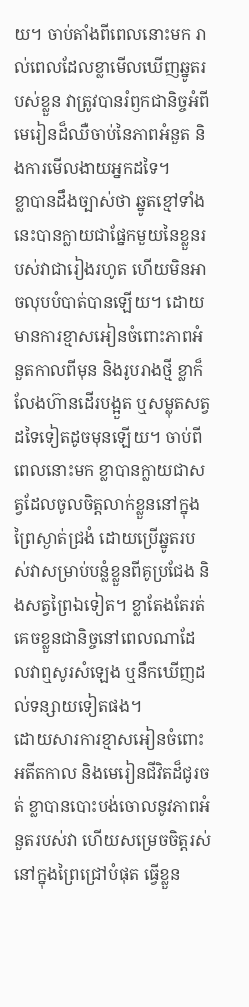យ។ ចាប់តាំងពីពេលនោះមក រាល់ពេលដែលខ្លាមើលឃើញឆ្នូតរបស់ខ្លួន វាត្រូវបានរំឭកជានិច្ចអំពីមេរៀនដ៏ឈឺចាប់នៃភាពអំនួត និងការមើលងាយអ្នកដទៃ។
ខ្លាបានដឹងច្បាស់ថា ឆ្នូតខ្មៅទាំងនេះបានក្លាយជាផ្នែកមួយនៃខ្លួនរបស់វាជារៀងរហូត ហើយមិនអាចលុបបំបាត់បានឡើយ។ ដោយមានការខ្មាសអៀនចំពោះភាពអំនួតកាលពីមុន និងរូបរាងថ្មី ខ្លាក៏លែងហ៊ានដើរបង្អួត ឬសម្លុតសត្វដទៃទៀតដូចមុនឡើយ។ ចាប់ពីពេលនោះមក ខ្លាបានក្លាយជាសត្វដែលចូលចិត្តលាក់ខ្លួននៅក្នុងព្រៃស្ងាត់ជ្រងំ ដោយប្រើឆ្នូតរបស់វាសម្រាប់បន្លំខ្លួនពីគូប្រជែង និងសត្វព្រៃឯទៀត។ ខ្លាតែងតែរត់គេចខ្លួនជានិច្ចនៅពេលណាដែលវាឮសូរសំឡេង ឬនឹកឃើញដល់ទន្សាយទៀតផង។
ដោយសារការខ្មាសអៀនចំពោះអតីតកាល និងមេរៀនជីវិតដ៏ជូរចត់ ខ្លាបានបោះបង់ចោលនូវភាពអំនួតរបស់វា ហើយសម្រេចចិត្តរស់នៅក្នុងព្រៃជ្រៅបំផុត ធ្វើខ្លួន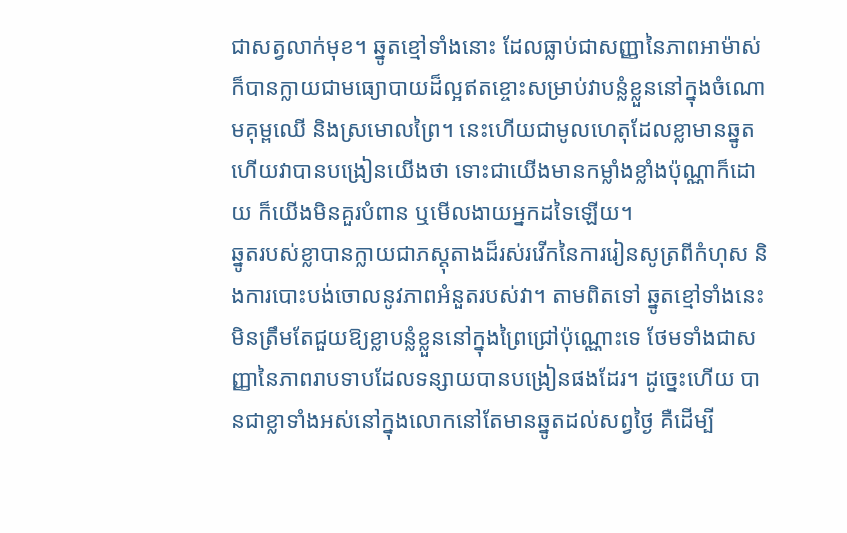ជាសត្វលាក់មុខ។ ឆ្នូតខ្មៅទាំងនោះ ដែលធ្លាប់ជាសញ្ញានៃភាពអាម៉ាស់ ក៏បានក្លាយជាមធ្យោបាយដ៏ល្អឥតខ្ចោះសម្រាប់វាបន្លំខ្លួននៅក្នុងចំណោមគុម្ពឈើ និងស្រមោលព្រៃ។ នេះហើយជាមូលហេតុដែលខ្លាមានឆ្នូត ហើយវាបានបង្រៀនយើងថា ទោះជាយើងមានកម្លាំងខ្លាំងប៉ុណ្ណាក៏ដោយ ក៏យើងមិនគួរបំពាន ឬមើលងាយអ្នកដទៃឡើយ។
ឆ្នូតរបស់ខ្លាបានក្លាយជាភស្តុតាងដ៏រស់រវើកនៃការរៀនសូត្រពីកំហុស និងការបោះបង់ចោលនូវភាពអំនួតរបស់វា។ តាមពិតទៅ ឆ្នូតខ្មៅទាំងនេះមិនត្រឹមតែជួយឱ្យខ្លាបន្លំខ្លួននៅក្នុងព្រៃជ្រៅប៉ុណ្ណោះទេ ថែមទាំងជាសញ្ញានៃភាពរាបទាបដែលទន្សាយបានបង្រៀនផងដែរ។ ដូច្នេះហើយ បានជាខ្លាទាំងអស់នៅក្នុងលោកនៅតែមានឆ្នូតដល់សព្វថ្ងៃ គឺដើម្បី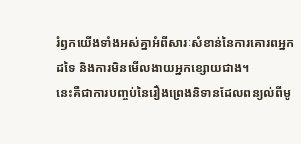រំឭកយើងទាំងអស់គ្នាអំពីសារៈសំខាន់នៃការគោរពអ្នកដទៃ និងការមិនមើលងាយអ្នកខ្សោយជាង។
នេះគឺជាការបញ្ចប់នៃរឿងព្រេងនិទានដែលពន្យល់ពីមូ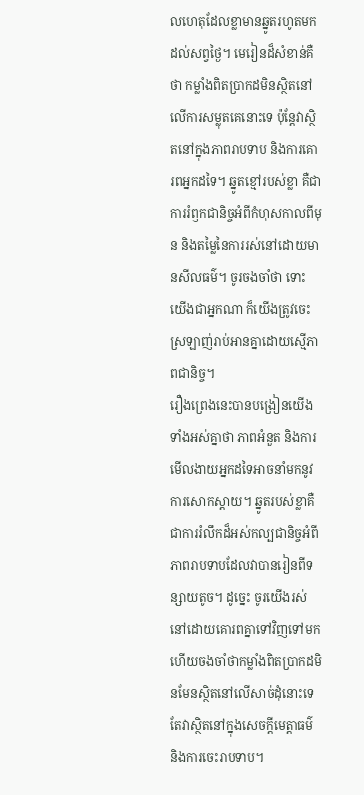លហេតុដែលខ្លាមានឆ្នូតរហូតមកដល់សព្វថ្ងៃ។ មេរៀនដ៏សំខាន់គឺថា កម្លាំងពិតប្រាកដមិនស្ថិតនៅលើការសម្លុតគេនោះទេ ប៉ុន្តែវាស្ថិតនៅក្នុងភាពរាបទាប និងការគោរពអ្នកដទៃ។ ឆ្នូតខ្មៅរបស់ខ្លា គឺជាការរំឭកជានិច្ចអំពីកំហុសកាលពីមុន និងតម្លៃនៃការរស់នៅដោយមានសីលធម៌។ ចូរចងចាំថា ទោះយើងជាអ្នកណា ក៏យើងត្រូវចេះស្រឡាញ់រាប់អានគ្នាដោយស្មើភាពជានិច្ច។
រឿងព្រេងនេះបានបង្រៀនយើងទាំងអស់គ្នាថា ភាពអំនួត និងការមើលងាយអ្នកដទៃអាចនាំមកនូវការសោកស្ដាយ។ ឆ្នូតរបស់ខ្លាគឺជាការរំលឹកដ៏អស់កល្បជានិច្ចអំពីភាពរាបទាបដែលវាបានរៀនពីទន្សាយតូច។ ដូច្នេះ ចូរយើងរស់នៅដោយគោរពគ្នាទៅវិញទៅមក ហើយចងចាំថាកម្លាំងពិតប្រាកដមិនមែនស្ថិតនៅលើសាច់ដុំនោះទេ តែវាស្ថិតនៅក្នុងសេចក្ដីមេត្តាធម៌ និងការចេះរាបទាប។